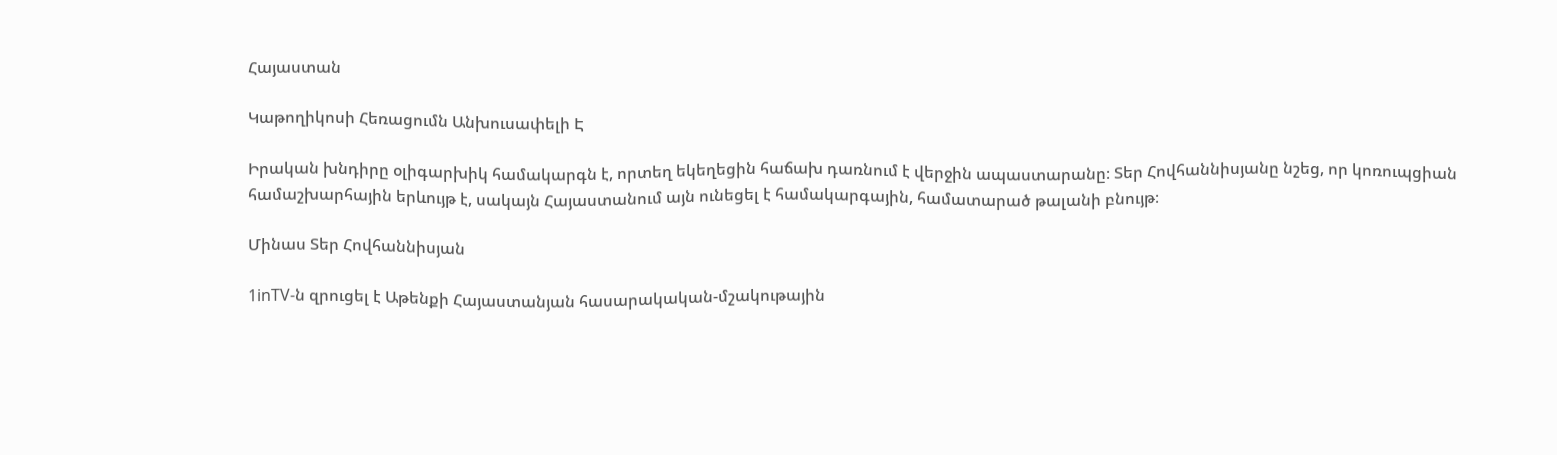Հայաստան

Կաթողիկոսի Հեռացումն Անխուսափելի Է

Իրական խնդիրը օլիգարխիկ համակարգն է, որտեղ եկեղեցին հաճախ դառնում է վերջին ապաստարանը։ Տեր Հովհաննիսյանը նշեց, որ կոռուպցիան համաշխարհային երևույթ է, սակայն Հայաստանում այն ունեցել է համակարգային, համատարած թալանի բնույթ։

Մինաս Տեր Հովհաննիսյան

1inTV-ն զրուցել է Աթենքի Հայաստանյան հասարակական-մշակութային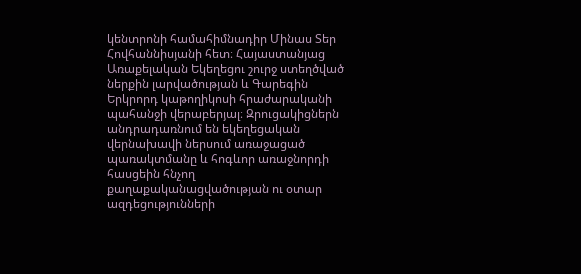կենտրոնի համահիմնադիր Մինաս Տեր Հովհաննիսյանի հետ։ Հայաստանյաց Առաքելական Եկեղեցու շուրջ ստեղծված ներքին լարվածության և Գարեգին Երկրորդ կաթողիկոսի հրաժարականի պահանջի վերաբերյալ։ Զրուցակիցներն անդրադառնում են եկեղեցական վերնախավի ներսում առաջացած պառակտմանը և հոգևոր առաջնորդի հասցեին հնչող քաղաքականացվածության ու օտար ազդեցությունների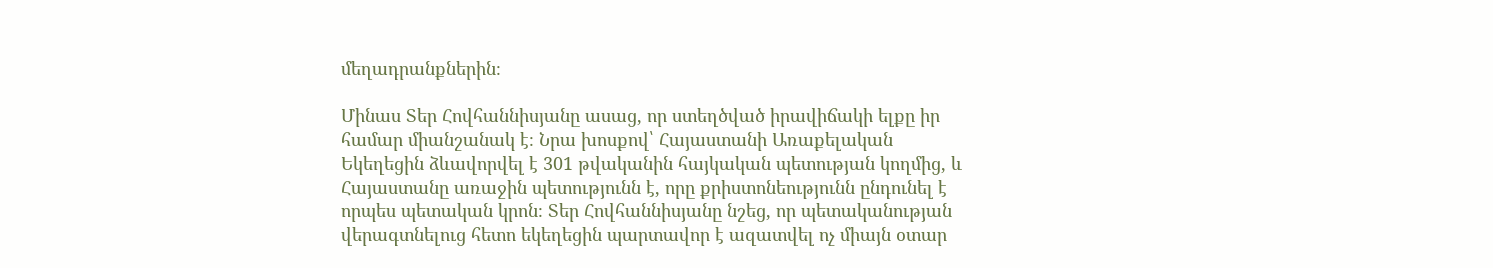մեղադրանքներին։

Մինաս Տեր Հովհաննիսյանը ասաց, որ ստեղծված իրավիճակի ելքը իր համար միանշանակ է։ Նրա խոսքով՝ Հայաստանի Առաքելական Եկեղեցին ձևավորվել է 301 թվականին հայկական պետության կողմից, և Հայաստանը առաջին պետությունն է, որը քրիստոնեությունն ընդունել է որպես պետական կրոն։ Տեր Հովհաննիսյանը նշեց, որ պետականության վերագտնելուց հետո եկեղեցին պարտավոր է ազատվել ոչ միայն օտար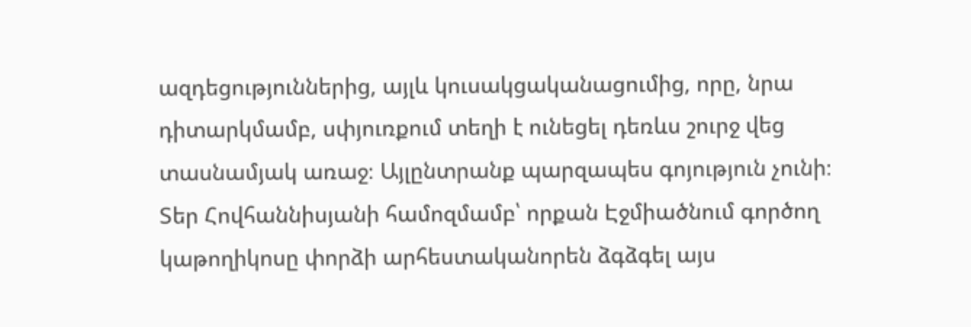ազդեցություններից, այլև կուսակցականացումից, որը, նրա դիտարկմամբ, սփյուռքում տեղի է ունեցել դեռևս շուրջ վեց տասնամյակ առաջ։ Այլընտրանք պարզապես գոյություն չունի։ Տեր Հովհաննիսյանի համոզմամբ՝ որքան Էջմիածնում գործող կաթողիկոսը փորձի արհեստականորեն ձգձգել այս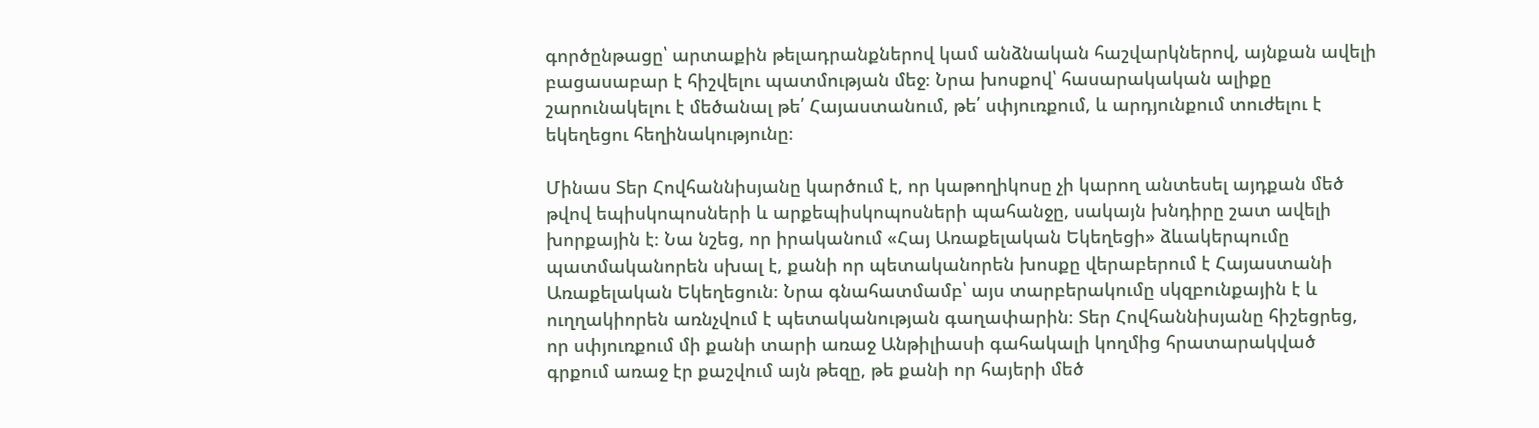գործընթացը՝ արտաքին թելադրանքներով կամ անձնական հաշվարկներով, այնքան ավելի բացասաբար է հիշվելու պատմության մեջ։ Նրա խոսքով՝ հասարակական ալիքը շարունակելու է մեծանալ թե՛ Հայաստանում, թե՛ սփյուռքում, և արդյունքում տուժելու է եկեղեցու հեղինակությունը։

Մինաս Տեր Հովհաննիսյանը կարծում է, որ կաթողիկոսը չի կարող անտեսել այդքան մեծ թվով եպիսկոպոսների և արքեպիսկոպոսների պահանջը, սակայն խնդիրը շատ ավելի խորքային է։ Նա նշեց, որ իրականում «Հայ Առաքելական Եկեղեցի» ձևակերպումը պատմականորեն սխալ է, քանի որ պետականորեն խոսքը վերաբերում է Հայաստանի Առաքելական Եկեղեցուն։ Նրա գնահատմամբ՝ այս տարբերակումը սկզբունքային է և ուղղակիորեն առնչվում է պետականության գաղափարին։ Տեր Հովհաննիսյանը հիշեցրեց, որ սփյուռքում մի քանի տարի առաջ Անթիլիասի գահակալի կողմից հրատարակված գրքում առաջ էր քաշվում այն թեզը, թե քանի որ հայերի մեծ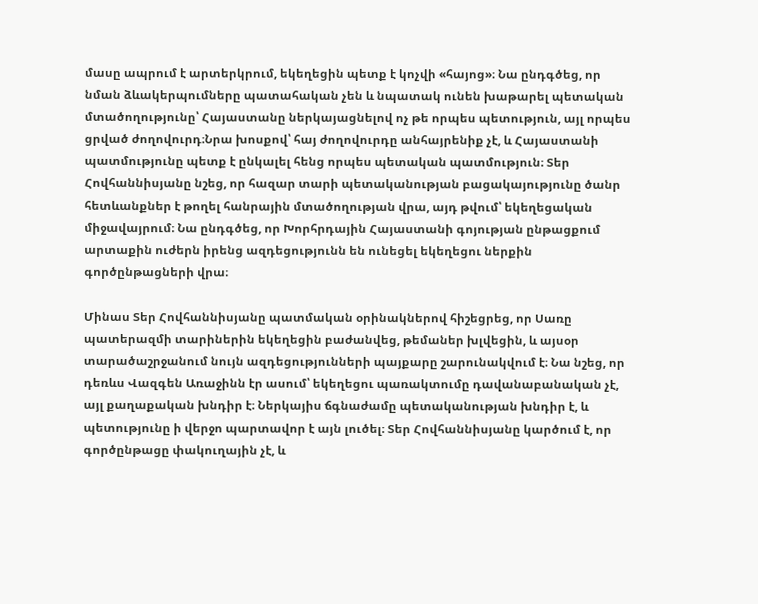մասը ապրում է արտերկրում, եկեղեցին պետք է կոչվի «հայոց»։ Նա ընդգծեց, որ նման ձևակերպումները պատահական չեն և նպատակ ունեն խաթարել պետական մտածողությունը՝ Հայաստանը ներկայացնելով ոչ թե որպես պետություն, այլ որպես ցրված ժողովուրդ։Նրա խոսքով՝ հայ ժողովուրդը անհայրենիք չէ, և Հայաստանի պատմությունը պետք է ընկալել հենց որպես պետական պատմություն։ Տեր Հովհաննիսյանը նշեց, որ հազար տարի պետականության բացակայությունը ծանր հետևանքներ է թողել հանրային մտածողության վրա, այդ թվում՝ եկեղեցական միջավայրում։ Նա ընդգծեց, որ Խորհրդային Հայաստանի գոյության ընթացքում արտաքին ուժերն իրենց ազդեցությունն են ունեցել եկեղեցու ներքին գործընթացների վրա։

Մինաս Տեր Հովհաննիսյանը պատմական օրինակներով հիշեցրեց, որ Սառը պատերազմի տարիներին եկեղեցին բաժանվեց, թեմաներ խլվեցին, և այսօր տարածաշրջանում նույն ազդեցությունների պայքարը շարունակվում է։ Նա նշեց, որ դեռևս Վազգեն Առաջինն էր ասում՝ եկեղեցու պառակտումը դավանաբանական չէ, այլ քաղաքական խնդիր է։ Ներկայիս ճգնաժամը պետականության խնդիր է, և պետությունը ի վերջո պարտավոր է այն լուծել։ Տեր Հովհաննիսյանը կարծում է, որ գործընթացը փակուղային չէ, և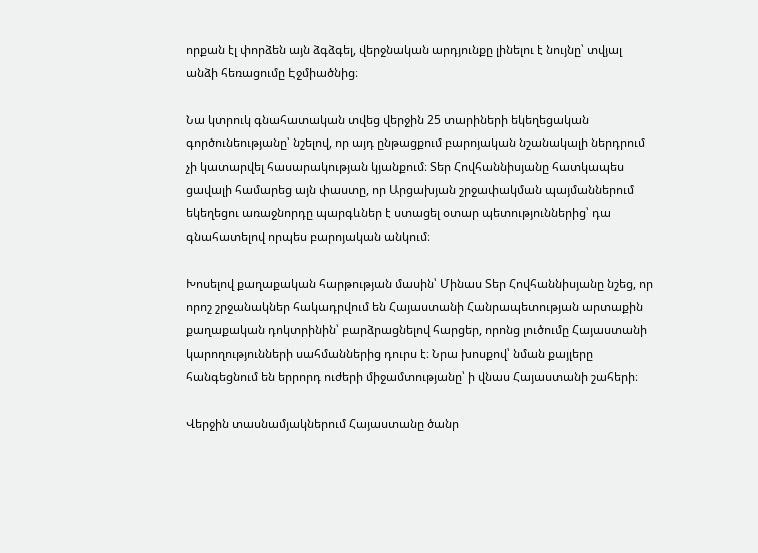որքան էլ փորձեն այն ձգձգել, վերջնական արդյունքը լինելու է նույնը՝ տվյալ անձի հեռացումը Էջմիածնից։

Նա կտրուկ գնահատական տվեց վերջին 25 տարիների եկեղեցական գործունեությանը՝ նշելով, որ այդ ընթացքում բարոյական նշանակալի ներդրում չի կատարվել հասարակության կյանքում։ Տեր Հովհաննիսյանը հատկապես ցավալի համարեց այն փաստը, որ Արցախյան շրջափակման պայմաններում եկեղեցու առաջնորդը պարգևներ է ստացել օտար պետություններից՝ դա գնահատելով որպես բարոյական անկում։

Խոսելով քաղաքական հարթության մասին՝ Մինաս Տեր Հովհաննիսյանը նշեց, որ որոշ շրջանակներ հակադրվում են Հայաստանի Հանրապետության արտաքին քաղաքական դոկտրինին՝ բարձրացնելով հարցեր, որոնց լուծումը Հայաստանի կարողությունների սահմաններից դուրս է։ Նրա խոսքով՝ նման քայլերը հանգեցնում են երրորդ ուժերի միջամտությանը՝ ի վնաս Հայաստանի շահերի։

Վերջին տասնամյակներում Հայաստանը ծանր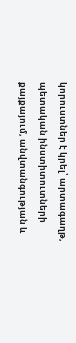կորուստներ է կրել՝ արտագաղթ, պետական ինստիտուտների քայքայում, անվտանգության և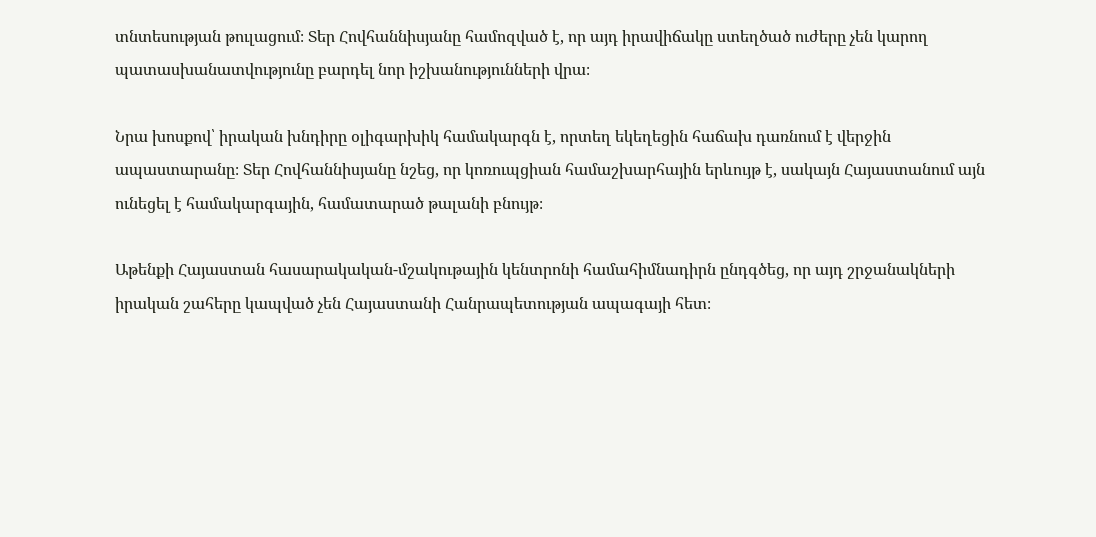տնտեսության թուլացում։ Տեր Հովհաննիսյանը համոզված է, որ այդ իրավիճակը ստեղծած ուժերը չեն կարող պատասխանատվությունը բարդել նոր իշխանությունների վրա։

Նրա խոսքով՝ իրական խնդիրը օլիգարխիկ համակարգն է, որտեղ եկեղեցին հաճախ դառնում է վերջին ապաստարանը։ Տեր Հովհաննիսյանը նշեց, որ կոռուպցիան համաշխարհային երևույթ է, սակայն Հայաստանում այն ունեցել է համակարգային, համատարած թալանի բնույթ։

Աթենքի Հայաստան հասարակական-մշակութային կենտրոնի համահիմնադիրն ընդգծեց, որ այդ շրջանակների իրական շահերը կապված չեն Հայաստանի Հանրապետության ապագայի հետ։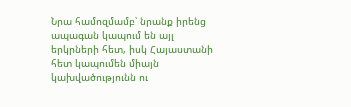Նրա համոզմամբ՝ նրանք իրենց ապագան կապում են այլ երկրների հետ, իսկ Հայաստանի հետ կապումեն միայն կախվածությունն ու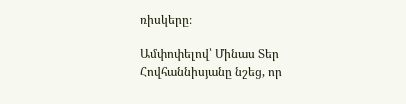ռիսկերը։

Ամփոփելով՝ Մինաս Տեր Հովհաննիսյանը նշեց, որ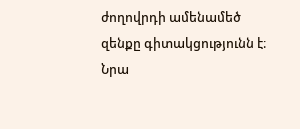ժողովրդի ամենամեծ զենքը գիտակցությունն է։ Նրա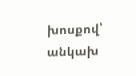խոսքով՝ անկախ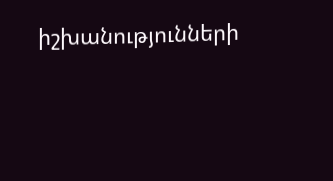իշխանությունների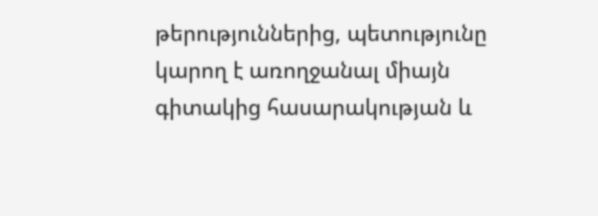թերություններից, պետությունը կարող է առողջանալ միայն գիտակից հասարակության և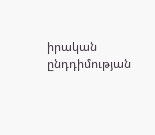իրական ընդդիմության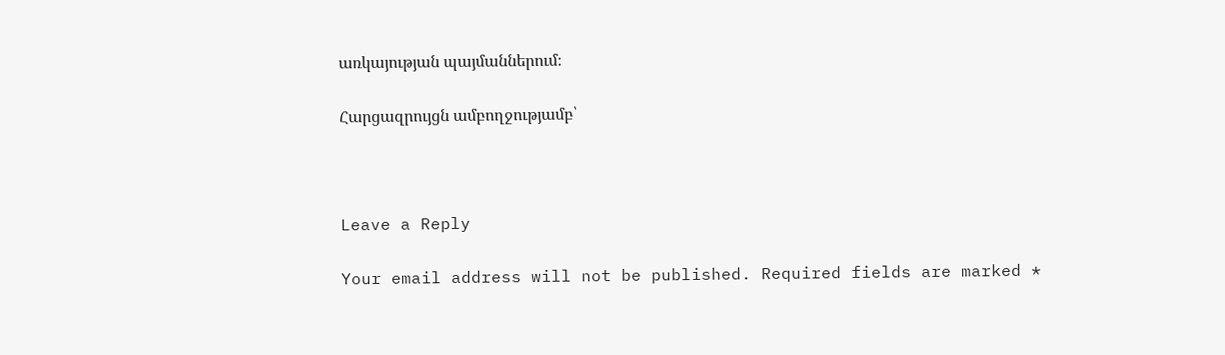առկայության պայմաններում։

Հարցազրույցն ամբողջությամբ՝



Leave a Reply

Your email address will not be published. Required fields are marked *